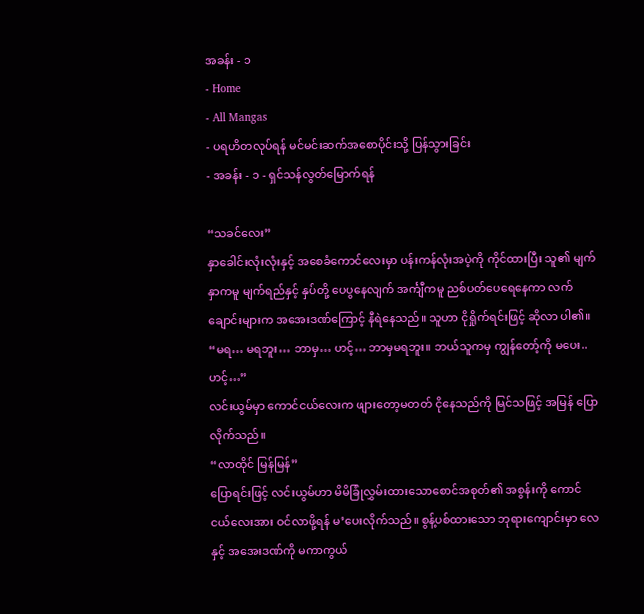အခန်း - ၁
- Home
- All Mangas
- ပရဟိတလုပ်ရန် မင်မင်းဆက်အစောပိုင်းသို့ ပြန်သွားခြင်း
- အခန်း - ၁ - ရှင်သန်လွတ်မြောက်ရန်

“သခင်လေး”
နှာခေါင်းလုံးလုံးနှင့် အစေခံကောင်လေးမှာ ပန်းကန်လုံးအပဲ့ကို ကိုင်ထားပြီး သူ၏ မျက်နှာကမူ မျက်ရည်နှင့် နှပ်တို့ ပေပွနေလျက် အင်္ကျီကမူ ညစ်ပတ်ပေရေနေကာ လက်ချောင်းများက အအေးဒဏ်ကြောင့် နီရဲနေသည်။ သူဟာ ငိုရှိုက်ရင်းဖြင့် ဆိုလာ ပါ၏။
“မရ… မရဘူး… ဘာမှ… ဟင့်… ဘာမှမရဘူး။ ဘယ်သူကမှ ကျွန်တော့်ကို မပေး.. ဟင့်…”
လင်းယွမ်မှာ ကောင်ငယ်လေးက ဖျားတော့မတတ် ငိုနေသည်ကို မြင်သဖြင့် အမြန် ပြောလိုက်သည်။
“လာထိုင် မြန်မြန်”
ပြောရင်းဖြင့် လင်းယွမ်ဟာ မိမိခြုံလွှမ်းထားသောစောင်အစုတ်၏ အစွန်းကို ကောင်ငယ်လေးအား ဝင်လာဖို့ရန် မ’ပေးလိုက်သည်။ စွန့်ပစ်ထားသော ဘုရားကျောင်းမှာ လေနှင့် အအေးဒဏ်ကို မကာကွယ်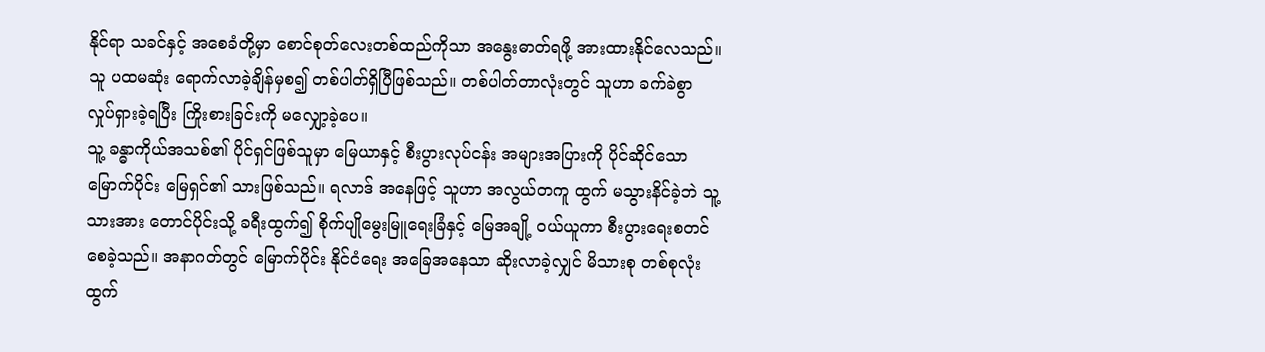နိုင်ရာ သခင်နှင့် အစေခံတို့မှာ စောင်စုတ်လေးတစ်ထည်ကိုသာ အနွေးဓာတ်ရဖို့ အားထားနိုင်လေသည်။
သူ ပထမဆုံး ရောက်လာခဲ့ချိန်မှစ၍ တစ်ပါတ်ရှိပြီဖြစ်သည်။ တစ်ပါတ်တာလုံးတွင် သူဟာ ခက်ခဲစွာ လှုပ်ရှားခဲ့ရပြီး ကြိုးစားခြင်းကို မလျှော့ခဲ့ပေ။
သူ့ ခန္ဓာကိုယ်အသစ်၏ ပိုင်ရှင်ဖြစ်သူမှာ မြေယာနှင့် စီးပွားလုပ်ငန်း အများအပြားကို ပိုင်ဆိုင်သော မြောက်ပိုင်း မြေရှင်၏ သားဖြစ်သည်။ ရလာဒ် အနေဖြင့် သူဟာ အလွယ်တကူ ထွက် မသွားနိင်ခဲ့ဘဲ သူ့သားအား တောင်ပိုင်းသို့ ခရီးထွက်၍ စိုက်ပျိုမွေးမြူရေးခြံနှင့် မြေအချို့ ဝယ်ယူကာ စီးပွားရေးစတင်စေခဲ့သည်။ အနာဂတ်တွင် မြောက်ပိုင်း နိုင်ငံရေး အခြေအနေသာ ဆိုးလာခဲ့လျှင် မိသားစု တစ်စုလုံး ထွက်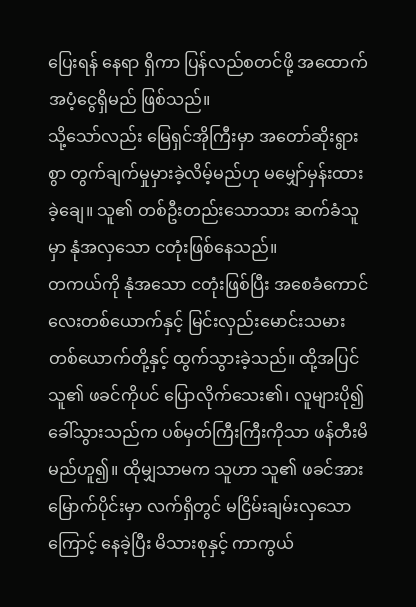ပြေးရန် နေရာ ရှိကာ ပြန်လည်စတင်ဖို့ အထောက်အပံ့ငွေရှိမည် ဖြစ်သည်။
သို့သော်လည်း မြေရှင်အိုကြီးမှာ အတော်ဆိုးရွားစွာ တွက်ချက်မှုမှားခဲ့လိမ့်မည်ဟု မမျှော်မှန်းထားခဲ့ချေ။ သူ၏ တစ်ဦးတည်းသောသား ဆက်ခံသူမှာ နုံအလှသော ငတုံးဖြစ်နေသည်။
တကယ်ကို နုံအသော ငတုံးဖြစ်ပြီး အစေခံကောင်လေးတစ်ယောက်နှင့် မြင်းလှည်းမောင်းသမားတစ်ယောက်တို့နှင့် ထွက်သွားခဲ့သည်။ ထို့အပြင် သူ၏ ဖခင်ကိုပင် ပြောလိုက်သေး၏၊ လူများပို၍ ခေါ်သွားသည်က ပစ်မှတ်ကြီးကြီးကိုသာ ဖန်တီးမိမည်ဟူ၍။ ထိုမျှသာမက သူဟာ သူ၏ ဖခင်အား မြောက်ပိုင်းမှာ လက်ရှိတွင် မငြိမ်းချမ်းလှသောကြောင့် နေခဲ့ပြီး မိသားစုနှင့် ကာကွယ်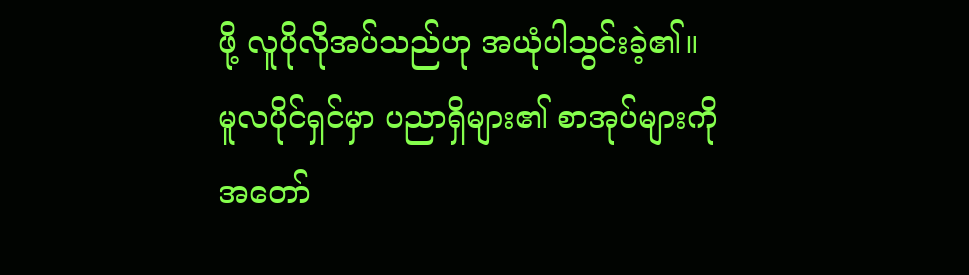ဖို့ လူပိုလိုအပ်သည်ဟု အယုံပါသွင်းခဲ့၏။
မူလပိုင်ရှင်မှာ ပညာရှိများ၏ စာအုပ်များကို အတော်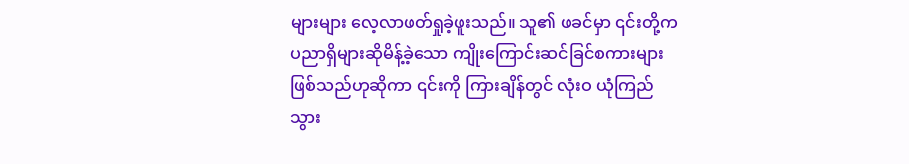များများ လေ့လာဖတ်ရှုခဲ့ဖူးသည်။ သူ၏ ဖခင်မှာ ၎င်းတို့က ပညာရှိများဆိုမိန့်ခဲ့သော ကျိုးကြောင်းဆင်ခြင်စကားများဖြစ်သည်ဟုဆိုကာ ၎င်းကို ကြားချိန်တွင် လုံးဝ ယုံကြည်သွား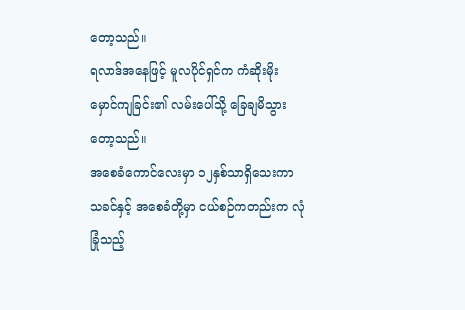တော့သည်။
ရလာဒ်အနေဖြင့် မူလပိုင်ရှင်က ကံဆိုးမိုးမှောင်ကျခြင်း၏ လမ်းပေါ်သို့ ခြေချမိသွားတော့သည်။
အစေခံကောင်လေးမှာ ၁၂နှစ်သာရှိသေးကာ သခင်နှင့် အစေခံတို့မှာ ငယ်စဉ်ကတည်းက လုံခြုံသည့်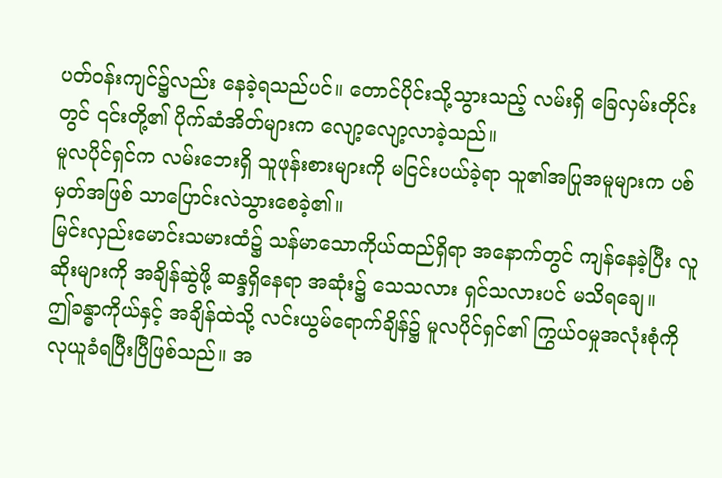ပတ်ဝန်းကျင်၌လည်း နေခဲ့ရသည်ပင်။ တောင်ပိုင်းသို့သွားသည့် လမ်းရှိ ခြေလှမ်းတိုင်းတွင် ၎င်းတို့၏ ပိုက်ဆံအိတ်များက လျော့လျော့လာခဲ့သည်။
မူလပိုင်ရှင်က လမ်းဘေးရှိ သူဖုန်းစားများကို မငြင်းပယ်ခဲ့ရာ သူ၏အပြုအမူများက ပစ်မှတ်အဖြစ် သာပြောင်းလဲသွားစေခဲ့၏။
မြင်းလှည်းမောင်းသမားထံ၌ သန်မာသောကိုယ်ထည်ရှိရာ အနောက်တွင် ကျန်နေခဲ့ပြီး လူဆိုးများကို အချိန်ဆွဲဖို့ ဆန္ဒရှိနေရာ အဆုံး၌ သေသလား ရှင်သလားပင် မသိရချေ။
ဤခန္ဓာကိုယ်နှင့် အချိန်ထဲသို့ လင်းယွမ်ရောက်ချိန်၌ မူလပိုင်ရှင်၏ ကြွယ်ဝမှုအလုံးစုံကို လုယူခံရပြီးပြီဖြစ်သည်။ အ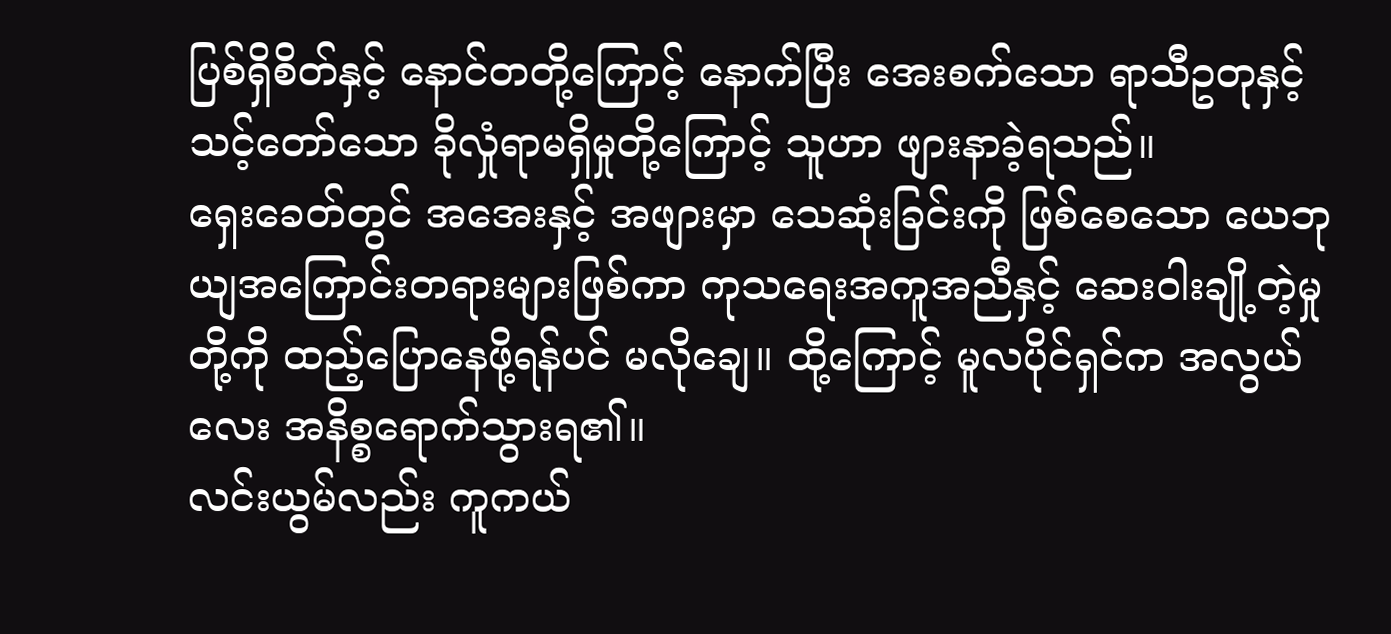ပြစ်ရှိစိတ်နှင့် နောင်တတို့ကြောင့် နောက်ပြီး အေးစက်သော ရာသီဥတုနှင့် သင့်တော်သော ခိုလှုံရာမရှိမှုတို့ကြောင့် သူဟာ ဖျားနာခဲ့ရသည်။
ရှေးခေတ်တွင် အအေးနှင့် အဖျားမှာ သေဆုံးခြင်းကို ဖြစ်စေသော ယေဘုယျအကြောင်းတရားများဖြစ်ကာ ကုသရေးအကူအညီနှင့် ဆေးဝါးချို့တဲ့မှုတို့ကို ထည့်ပြောနေဖို့ရန်ပင် မလိုချေ။ ထို့ကြောင့် မူလပိုင်ရှင်က အလွယ်လေး အနိစ္စရောက်သွားရ၏။
လင်းယွမ်လည်း ကူကယ်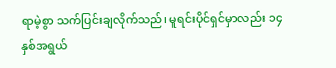ရာမဲ့စွာ သက်ပြင်းချလိုက်သည်၊ မူရင်းပိုင်ရှင်မှာလည်း ၁၄နှစ်အရွယ်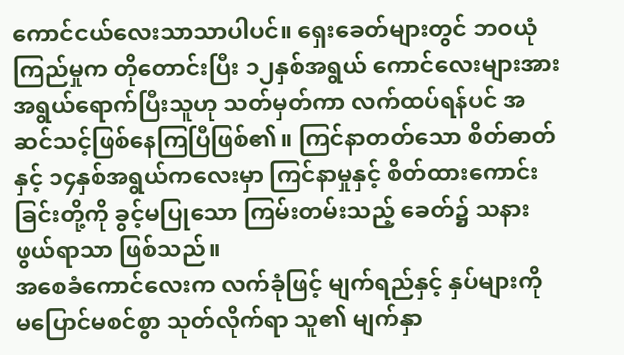ကောင်ငယ်လေးသာသာပါပင်။ ရှေးခေတ်များတွင် ဘဝယုံကြည်မှုက တိုတောင်းပြီး ၁၂နှစ်အရွယ် ကောင်လေးများအား အရွယ်ရောက်ပြီးသူဟု သတ်မှတ်ကာ လက်ထပ်ရန်ပင် အဆင်သင့်ဖြစ်နေကြပြီဖြစ်၏။ ကြင်နာတတ်သော စိတ်ဓာတ်နှင့် ၁၄နှစ်အရွယ်ကလေးမှာ ကြင်နာမှုနှင့် စိတ်ထားကောင်းခြင်းတို့ကို ခွင့်မပြုသော ကြမ်းတမ်းသည့် ခေတ်၌ သနားဖွယ်ရာသာ ဖြစ်သည်။
အစေခံကောင်လေးက လက်ခုံဖြင့် မျက်ရည်နှင့် နှပ်များကို မပြောင်မစင်စွာ သုတ်လိုက်ရာ သူ၏ မျက်နှာ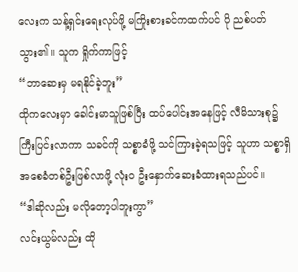လေးက သန့်ရှင်းရေးလုပ်ဖို့ မကြိုးစားခင်ကထက်ပင် ပို ညစ်ပတ်သွား၏။ သူက ရှိုက်ကာဖြင့်
“ဘာဆေးမှ မရနိုင်ခဲ့ဘူး”
ထိုကလေးမှာ ခေါင်းမာသူဖြစ်ပြီး ထပ်ပေါင်းအနေဖြင့် လီမိသားစု၌ ကြီးပြင်းလာကာ သခင်ကို သစ္စာခံဖို့ သင်ကြားခဲ့ရသဖြင့် သူဟာ သစ္စာရှိ အစေခံတစ်ဦးဖြစ်လာဖို့ လုံးဝ ဦးနှောက်ဆေးခံထားရသည်ပင်။
“ဒါဆိုလည်း မလိုတော့ပါဘူးကွာ”
လင်းယွမ်လည်း ထို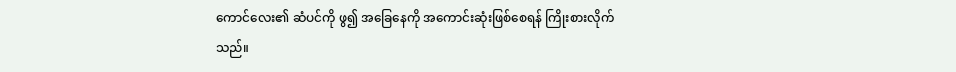ကောင်လေး၏ ဆံပင်ကို ဖွ၍ အခြေနေကို အကောင်းဆုံးဖြစ်စေရန် ကြိုးစားလိုက်သည်။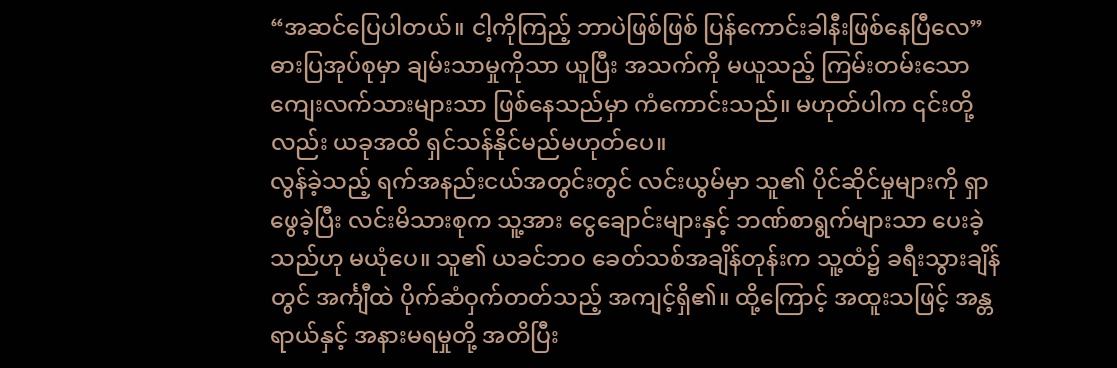“အဆင်ပြေပါတယ်။ ငါ့ကိုကြည့် ဘာပဲဖြစ်ဖြစ် ပြန်ကောင်းခါနီးဖြစ်နေပြီလေ”
ဓားပြအုပ်စုမှာ ချမ်းသာမှုကိုသာ ယူပြီး အသက်ကို မယူသည့် ကြမ်းတမ်းသော ကျေးလက်သားများသာ ဖြစ်နေသည်မှာ ကံကောင်းသည်။ မဟုတ်ပါက ၎င်းတို့လည်း ယခုအထိ ရှင်သန်နိုင်မည်မဟုတ်ပေ။
လွန်ခဲ့သည့် ရက်အနည်းငယ်အတွင်းတွင် လင်းယွမ်မှာ သူ၏ ပိုင်ဆိုင်မှုများကို ရှာဖွေခဲ့ပြီး လင်းမိသားစုက သူ့အား ငွေချောင်းများနှင့် ဘဏ်စာရွက်များသာ ပေးခဲ့သည်ဟု မယုံပေ။ သူ၏ ယခင်ဘဝ ခေတ်သစ်အချိန်တုန်းက သူ့ထံ၌ ခရီးသွားချိန်တွင် အင်္ကျီထဲ ပိုက်ဆံဝှက်တတ်သည့် အကျင့်ရှိ၏။ ထို့ကြောင့် အထူးသဖြင့် အန္တရာယ်နှင့် အနားမရမှုတို့ အတိပြီး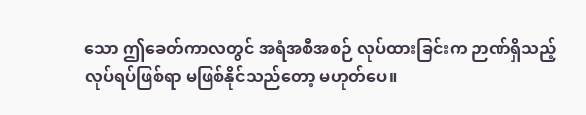သော ဤခေတ်ကာလတွင် အရံအစီအစဉ် လုပ်ထားခြင်းက ဉာဏ်ရှိသည့် လုပ်ရပ်ဖြစ်ရာ မဖြစ်နိုင်သည်တော့ မဟုတ်ပေ။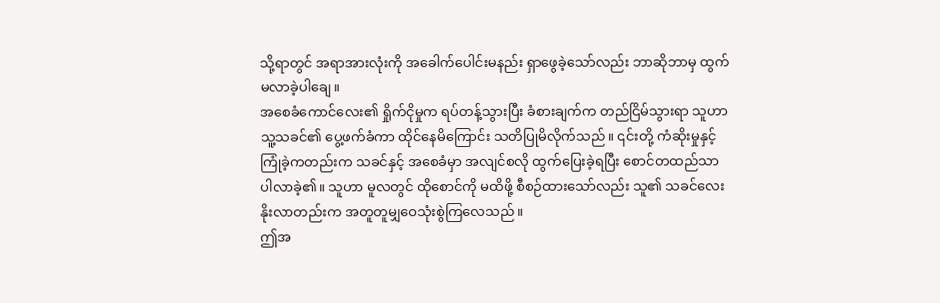သို့ရာတွင် အရာအားလုံးကို အခေါက်ပေါင်းမနည်း ရှာဖွေခဲ့သော်လည်း ဘာဆိုဘာမှ ထွက်မလာခဲ့ပါချေ။
အစေခံကောင်လေး၏ ရှိုက်ငိုမှုက ရပ်တန့်သွားပြီး ခံစားချက်က တည်ငြိမ်သွားရာ သူဟာ သူ့သခင်၏ ပွေ့ဖက်ခံကာ ထိုင်နေမိကြောင်း သတိပြုမိလိုက်သည်။ ၎င်းတို့ ကံဆိုးမှုနှင့် ကြုံခဲ့ကတည်းက သခင်နှင့် အစေခံမှာ အလျင်စလို ထွက်ပြေးခဲ့ရပြီး စောင်တထည်သာ ပါလာခဲ့၏။ သူဟာ မူလတွင် ထိုစောင်ကို မထိဖို့ စီစဉ်ထားသော်လည်း သူ၏ သခင်လေး နိုးလာတည်းက အတူတူမျှဝေသုံးစွဲကြလေသည်။
ဤအ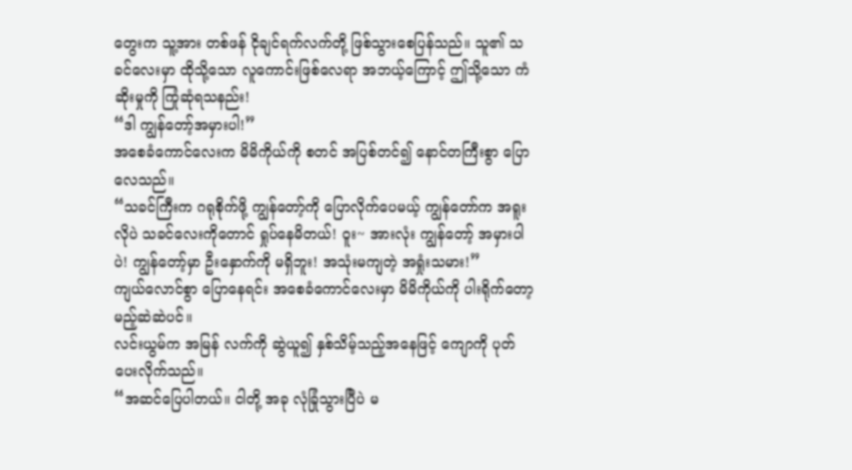တွေးက သူ့အား တစ်ဖန် ငိုချင်ရက်လက်တို့ ဖြစ်သွားစေပြန်သည်။ သူ၏ သခင်လေးမှာ ထိုသို့သော လူကောင်းဖြစ်လေရာ အဘယ့်ကြောင့် ဤသို့သော ကံဆိုးမှုကို ကြုံဆုံရသနည်း!
“ဒါ ကျွန်တော့်အမှားပါ!”
အစေခံကောင်လေးက မိမိကိုယ်ကို စတင် အပြစ်တင်၍ နောင်တကြီးစွာ ပြောလေသည်။
“သခင်ကြီးက ဂရုစိုက်ဖို့ ကျွန်တော့်ကို ပြောလိုက်ပေမယ့် ကျွန်တော်က အရူးလိုပဲ သခင်လေးကိုတောင် ရှုပ်နေမိတယ်! ဝူး~ အားလုံး ကျွန်တော့် အမှားပါပဲ! ကျွန်တော့်မှာ ဦးနှောက်ကို မရှိဘူး! အသုံးမကျတဲ့ အရှုံးသမား!”
ကျယ်လောင်စွာ ပြောနေရင်း အစေခံကောင်လေးမှာ မိမိကိုယ်ကို ပါးရိုက်တော့မည့်ဆဲဆဲပင်။
လင်းယွမ်က အမြန် လက်ကို ဆွဲယူ၍ နှစ်သိမ့်သည့်အနေဖြင့် ကျောကို ပုတ်ပေးလိုက်သည်။
“အဆင်ပြေပါတယ်။ ငါတို့ အခု လုံခြုံသွားပြီပဲ မ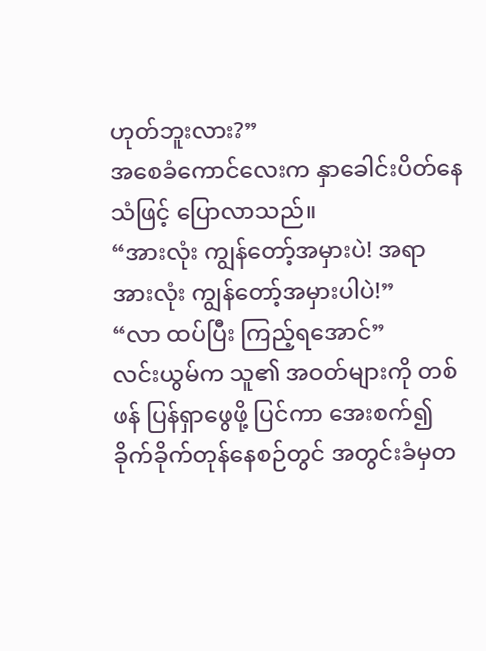ဟုတ်ဘူးလား?”
အစေခံကောင်လေးက နှာခေါင်းပိတ်နေသံဖြင့် ပြောလာသည်။
“အားလုံး ကျွန်တော့်အမှားပဲ! အရာအားလုံး ကျွန်တော့်အမှားပါပဲ!”
“လာ ထပ်ပြီး ကြည့်ရအောင်”
လင်းယွမ်က သူ၏ အဝတ်များကို တစ်ဖန် ပြန်ရှာဖွေဖို့ ပြင်ကာ အေးစက်၍ ခိုက်ခိုက်တုန်နေစဉ်တွင် အတွင်းခံမှတ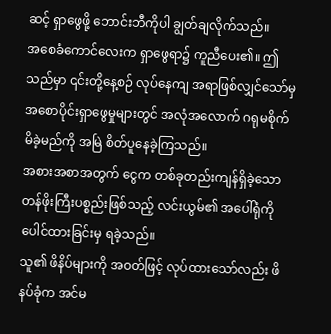ဆင့် ရှာဖွေဖို့ ဘောင်းဘီကိုပါ ချွတ်ချလိုက်သည်။
အစေခံကောင်လေးက ရှာဖွေရာ၌ ကူညီပေး၏။ ဤသည်မှာ ၎င်းတို့နေ့စဉ် လုပ်နေကျ အရာဖြစ်လျှင်သော်မှ အစောပိုင်းရှာဖွေမှုများတွင် အလုံအလောက် ဂရုမစိုက်မိခဲ့မည်ကို အမြဲ စိတ်ပူနေခဲ့ကြသည်။
အစားအစာအတွက် ငွေက တစ်ခုတည်းကျန်ရှိခဲ့သော တန်ဖိုးကြီးပစ္စည်းဖြစ်သည့် လင်းယွမ်၏ အပေါ်ရုံကို ပေါင်ထားခြင်းမှ ရခဲ့သည်။
သူ၏ ဖိနိပ်များကို အဝတ်ဖြင့် လုပ်ထားသော်လည်း ဖိနပ်ခုံက အင်မ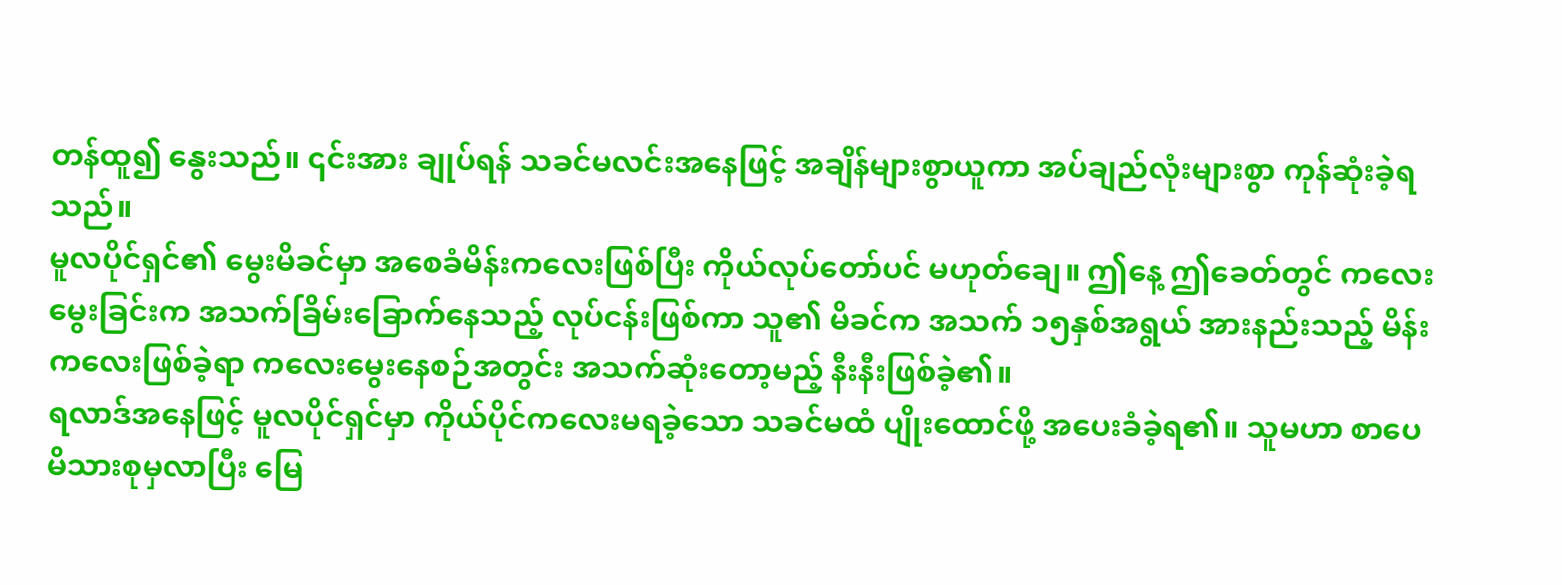တန်ထူ၍ နွေးသည်။ ၎င်းအား ချုပ်ရန် သခင်မလင်းအနေဖြင့် အချိန်များစွာယူကာ အပ်ချည်လုံးများစွာ ကုန်ဆုံးခဲ့ရသည်။
မူလပိုင်ရှင်၏ မွေးမိခင်မှာ အစေခံမိန်းကလေးဖြစ်ပြီး ကိုယ်လုပ်တော်ပင် မဟုတ်ချေ။ ဤနေ့ ဤခေတ်တွင် ကလေးမွေးခြင်းက အသက်ခြိမ်းခြောက်နေသည့် လုပ်ငန်းဖြစ်ကာ သူ၏ မိခင်က အသက် ၁၅နှစ်အရွယ် အားနည်းသည့် မိန်းကလေးဖြစ်ခဲ့ရာ ကလေးမွေးနေစဉ်အတွင်း အသက်ဆုံးတော့မည့် နီးနီးဖြစ်ခဲ့၏။
ရလာဒ်အနေဖြင့် မူလပိုင်ရှင်မှာ ကိုယ်ပိုင်ကလေးမရခဲ့သော သခင်မထံ ပျိုးထောင်ဖို့ အပေးခံခဲ့ရ၏။ သူမဟာ စာပေမိသားစုမှလာပြီး မြေ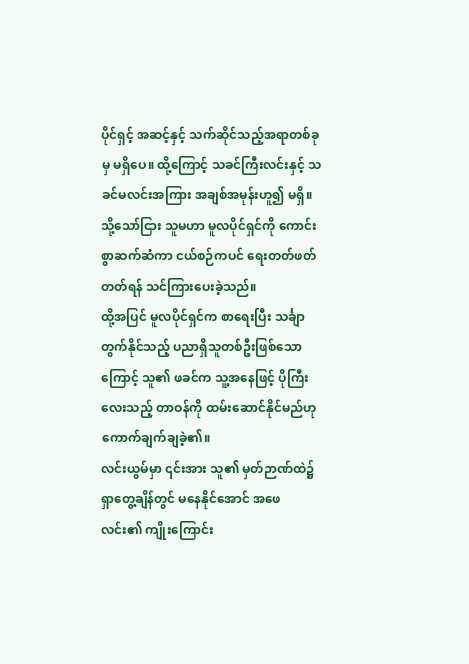ပိုင်ရှင့် အဆင့်နှင့် သက်ဆိုင်သည့်အရာတစ်ခုမှ မရှိပေ။ ထို့ကြောင့် သခင်ကြီးလင်းနှင့် သခင်မလင်းအကြား အချစ်အမုန်းဟူ၍ မရှိ။ သို့သော်ငြား သူမဟာ မူလပိုင်ရှင်ကို ကောင်းစွာဆက်ဆံကာ ငယ်စဉ်ကပင် ရေးတတ်ဖတ်တတ်ရန် သင်ကြားပေးခဲ့သည်။
ထို့အပြင် မူလပိုင်ရှင်က စာရေးပြီး သင်္ချာတွက်နိုင်သည့် ပညာရှိသူတစ်ဦးဖြစ်သောကြောင့် သူ၏ ဖခင်က သူ့အနေဖြင့် ပိုကြီးလေးသည့် တာဝန်ကို ထမ်းဆောင်နိုင်မည်ဟု ကောက်ချက်ချခဲ့၏။
လင်းယွမ်မှာ ၎င်းအား သူ၏ မှတ်ဉာဏ်ထဲ၌ ရှာတွေ့ချိန်တွင် မနေနိုင်အောင် အဖေလင်း၏ ကျိုးကြောင်း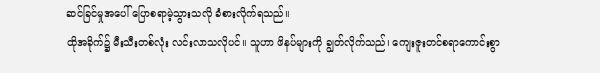ဆင်ခြင်မှုအပေါ် ပြောစရာမဲ့သွားသလို ခံစားလိုက်ရသည်။
ထိုအခိုက်၌ မီးသီးတစ်လုံး လင်းလာသလိုပင်။ သူဟာ ဖိနပ်များကို ချွတ်လိုက်သည်၊ ကျေးဇူးတင်စရာကောင်းစွာ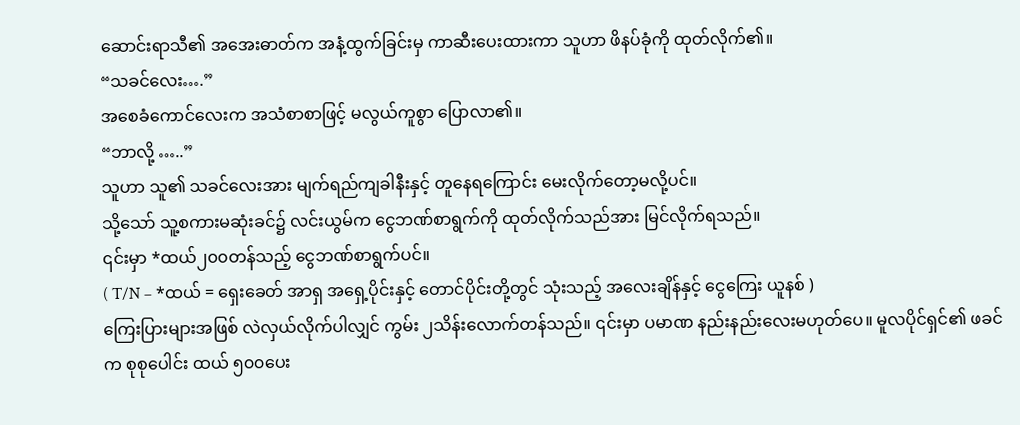ဆောင်းရာသီ၏ အအေးဓာတ်က အနံ့ထွက်ခြင်းမှ ကာဆီးပေးထားကာ သူဟာ ဖိနပ်ခုံကို ထုတ်လိုက်၏။
“သခင်လေး….”
အစေခံကောင်လေးက အသံစာစာဖြင့် မလွယ်ကူစွာ ပြောလာ၏။
“ဘာလို့ …..”
သူဟာ သူ၏ သခင်လေးအား မျက်ရည်ကျခါနီးနှင့် တူနေရကြောင်း မေးလိုက်တော့မလို့ပင်။
သို့သော် သူ့စကားမဆုံးခင်၌ လင်းယွမ်က ငွေဘဏ်စာရွက်ကို ထုတ်လိုက်သည်အား မြင်လိုက်ရသည်။
၎င်းမှာ *ထယ်၂၀၀တန်သည့် ငွေဘဏ်စာရွက်ပင်။
( T/N – *ထယ် = ရှေးခေတ် အာရှ အရှေ့ပိုင်းနှင့် တောင်ပိုင်းတို့တွင် သုံးသည့် အလေးချိန်နှင့် ငွေကြေး ယူနစ် )
ကြေးပြားများအဖြစ် လဲလှယ်လိုက်ပါလျှင် ကွမ်း ၂သိန်းလောက်တန်သည်။ ၎င်းမှာ ပမာဏ နည်းနည်းလေးမဟုတ်ပေ။ မူလပိုင်ရှင်၏ ဖခင်က စုစုပေါင်း ထယ် ၅၀၀ပေး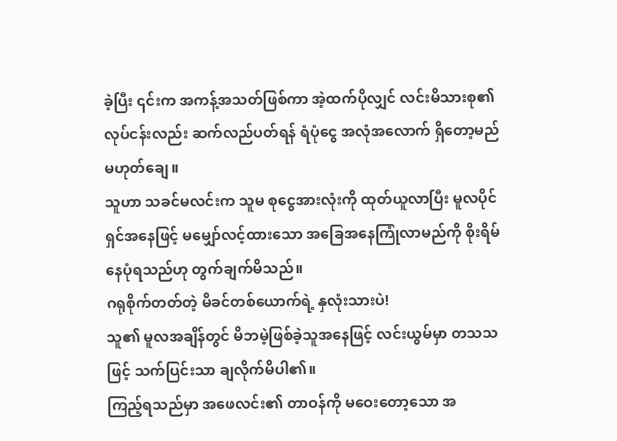ခဲ့ပြီး ၎င်းက အကန့်အသတ်ဖြစ်ကာ အဲ့ထက်ပိုလျှင် လင်းမိသားစု၏ လုပ်ငန်းလည်း ဆက်လည်ပတ်ရန် ရံပုံငွေ အလုံအလောက် ရှိတော့မည်မဟုတ်ချေ။
သူဟာ သခင်မလင်းက သူမ စုငွေအားလုံးကို ထုတ်ယူလာပြီး မူလပိုင်ရှင်အနေဖြင့် မမျှော်လင့်ထားသော အခြေအနေကြုံလာမည်ကို စိုးရိမ်နေပုံရသည်ဟု တွက်ချက်မိသည်။
ဂရုစိုက်တတ်တဲ့ မိခင်တစ်ယောက်ရဲ့ နှလုံးသားပဲ!
သူ၏ မူလအချိန်တွင် မိဘမဲ့ဖြစ်ခဲ့သူအနေဖြင့် လင်းယွမ်မှာ တသသဖြင့် သက်ပြင်းသာ ချလိုက်မိပါ၏။
ကြည့်ရသည်မှာ အဖေလင်း၏ တာဝန်ကို မဝေးတော့သော အ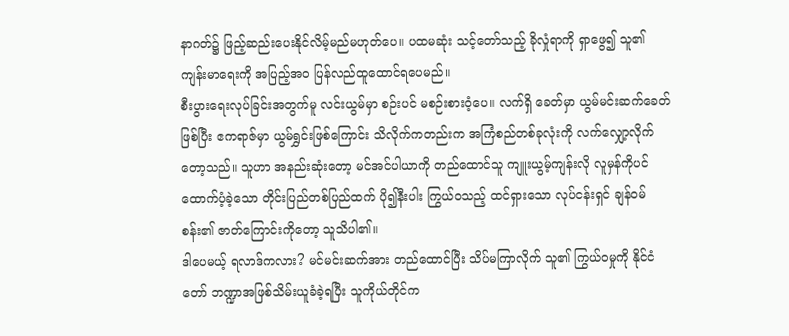နာဂတ်၌ ဖြည့်ဆည်းပေးနိုင်လိမ့်မည်မဟုတ်ပေ။ ပထမဆုံး သင့်တော်သည့် ခိုလှုံရာကို ရှာဖွေ၍ သူ၏ ကျန်းမာရေးကို အပြည့်အဝ ပြန်လည်ထူထောင်ရပေမည်။
စီးပွားရေးလုပ်ခြင်းအတွက်မူ လင်းယွမ်မှာ စဉ်းပင် မစဉ်းစားဝံ့ပေ။ လက်ရှိ ခေတ်မှာ ယွမ်မင်းဆက်ခေတ်ဖြစ်ပြီး ဧကရာဇ်မှာ ယွမ်ရွှင်းဖြစ်ကြောင်း သိလိုက်ကတည်းက အကြံစည်တစ်ခုလုံးကို လက်လျှော့လိုက်တော့သည်။ သူဟာ အနည်းဆုံးတော့ မင်အင်ပါယာကို တည်ထောင်သူ ကျူးယွမ့်ကျန်းလို လူမှန်ကိုပင် ထောက်ပံ့ခဲ့သော တိုင်းပြည်တစ်ပြည်ထက် ပို၍နီးပါး ကြွယ်ဝသည့် ထင်ရှားသော လုပ်ငန်းရှင် ချန်ဝမ်စန်း၏ ဇာတ်ကြောင်းကိုတော့ သူသိပါ၏။
ဒါပေမယ့် ရလာဒ်ကလား? မင်မင်းဆက်အား တည်ထောင်ပြီး သိပ်မကြာလိုက် သူ၏ ကြွယ်ဝမှုကို နိုင်ငံတော် ဘဏ္ဍာအဖြစ်သိမ်းယူခံခဲ့ရပြီး သူကိုယ်တိုင်က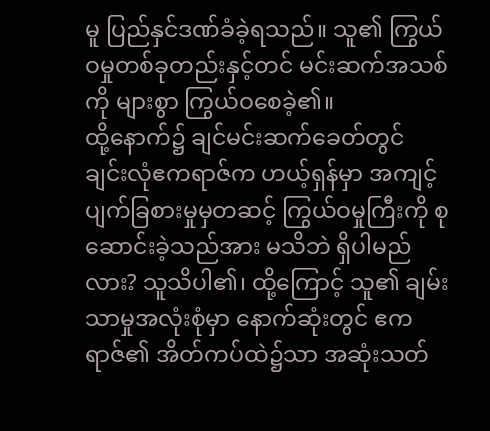မူ ပြည်နှင်ဒဏ်ခံခဲ့ရသည်။ သူ၏ ကြွယ်ဝမှုတစ်ခုတည်းနှင့်တင် မင်းဆက်အသစ်ကို များစွာ ကြွယ်ဝစေခဲ့၏။
ထို့နောက်၌ ချင်မင်းဆက်ခေတ်တွင် ချင်းလုံဧကရာဇ်က ဟယ့်ရှန်မှာ အကျင့်ပျက်ခြစားမှုမှတဆင့် ကြွယ်ဝမှုကြီးကို စုဆောင်းခဲ့သည်အား မသိဘဲ ရှိပါမည်လား? သူသိပါ၏၊ ထို့ကြောင့် သူ၏ ချမ်းသာမှုအလုံးစုံမှာ နောက်ဆုံးတွင် ဧကရာဇ်၏ အိတ်ကပ်ထဲ၌သာ အဆုံးသတ်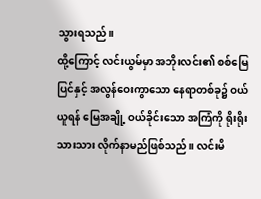သွားရသည်။
ထို့ကြောင့် လင်းယွမ်မှာ အဘိုးလင်း၏ စစ်မြေပြင်နှင့် အလွန်ဝေးကွာသော နေရာတစ်ခု၌ ဝယ်ယူရန် မြေအချို့ ဝယ်ခိုင်းသော အကြံကို ရိုးရိုးသားသား လိုက်နာမည်ဖြစ်သည်။ လင်းမိ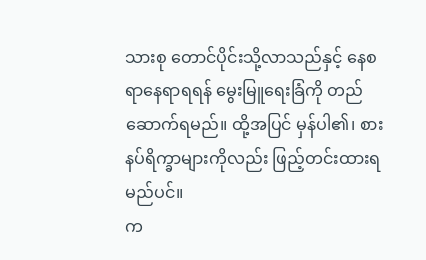သားစု တောင်ပိုင်းသို့လာသည်နှင့် နေစရာနေရာရရန် မွေးမြူရေးခြံကို တည်ဆောက်ရမည်။ ထို့အပြင် မှန်ပါ၏၊ စားနပ်ရိက္ခာများကိုလည်း ဖြည့်တင်းထားရမည်ပင်။
က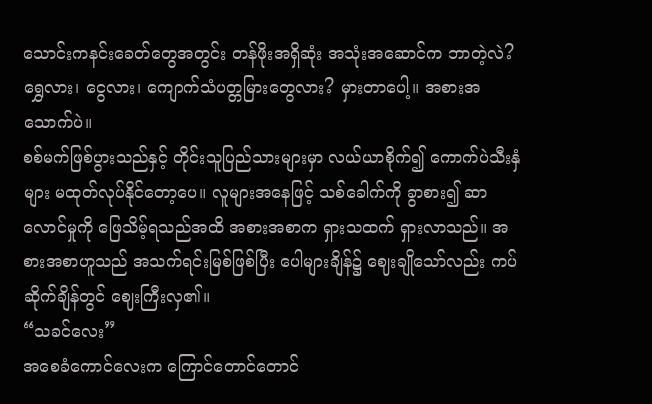သောင်းကနင်းခေတ်တွေအတွင်း တန်ဖိုးအရှိဆုံး အသုံးအဆောင်က ဘာတဲ့လဲ? ရွှေလား၊ ငွေလား၊ ကျောက်သံပတ္တမြားတွေလား? မှားတာပေါ့။ အစားအသောက်ပဲ။
စစ်မက်ဖြစ်ပွားသည်နှင့် တိုင်းသူပြည်သားများမှာ လယ်ယာစိုက်၍ ကောက်ပဲသီးနှံများ မထုတ်လုပ်နိုင်တော့ပေ။ လူများအနေဖြင့် သစ်ခေါက်ကို ခွာစား၍ ဆာလောင်မှုကို ဖြေသိမ့်ရသည်အထိ အစားအစာက ရှားသထက် ရှားလာသည်။ အစားအစာဟူသည် အသက်ရင်းမြစ်ဖြစ်ပြီး ပေါများချိန်၌ ဈေးချိုသော်လည်း ကပ်ဆိုက်ချိန်တွင် ဈေးကြီးလှ၏။
“သခင်လေး”
အစေခံကောင်လေးက ကြောင်တောင်တောင်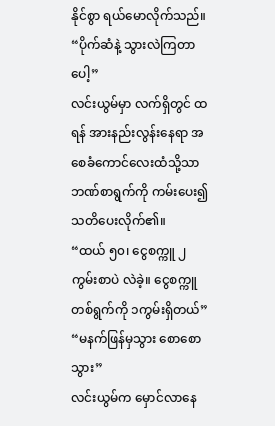နိုင်စွာ ရယ်မောလိုက်သည်။
“ပိုက်ဆံနဲ့ သွားလဲကြတာပေါ့”
လင်းယွမ်မှာ လက်ရှိတွင် ထရန် အားနည်းလွန်းနေရာ အစေခံကောင်လေးထံသို့သာ ဘဏ်စာရွက်ကို ကမ်းပေး၍ သတိပေးလိုက်၏။
“ထယ် ၅၀၊ ငွေစက္ကူ ၂ကွမ်းစာပဲ လဲခဲ့။ ငွေစက္ကူတစ်ရွက်ကို ၁ကွမ်းရှိတယ်”
“မနက်ဖြန်မှသွား စောစောသွား”
လင်းယွမ်က မှောင်လာနေ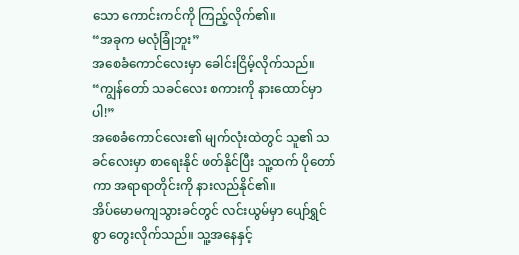သော ကောင်းကင်ကို ကြည့်လိုက်၏။
“အခုက မလုံခြုံဘူး”
အစေခံကောင်လေးမှာ ခေါင်းငြိမ့်လိုက်သည်။
“ကျွန်တော် သခင်လေး စကားကို နားထောင်မှာပါ!”
အစေခံကောင်လေး၏ မျက်လုံးထဲတွင် သူ၏ သခင်လေးမှာ စာရေးနိုင် ဖတ်နိုင်ပြီး သူ့ထက် ပိုတော်ကာ အရာရာတိုင်းကို နားလည်နိုင်၏။
အိပ်မောမကျသွားခင်တွင် လင်းယွမ်မှာ ပျော်ရွှင်စွာ တွေးလိုက်သည်။ သူ့အနေနှင့်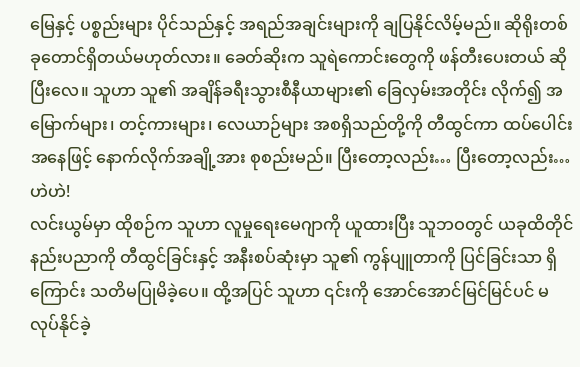မြေနှင့် ပစ္စည်းများ ပိုင်သည်နှင့် အရည်အချင်းများကို ချပြနိုင်လိမ့်မည်။ ဆိုရိုးတစ်ခုတောင်ရှိတယ်မဟုတ်လား။ ခေတ်ဆိုးက သူရဲကောင်းတွေကို ဖန်တီးပေးတယ် ဆိုပြီးလေ။ သူဟာ သူ၏ အချိန်ခရီးသွားစီနီယာများ၏ ခြေလှမ်းအတိုင်း လိုက်၍ အမြောက်များ၊ တင့်ကားများ၊ လေယာဉ်များ အစရှိသည်တို့ကို တီထွင်ကာ ထပ်ပေါင်းအနေဖြင့် နောက်လိုက်အချို့အား စုစည်းမည်။ ပြီးတော့လည်း… ပြီးတော့လည်း… ဟဲဟဲ!
လင်းယွမ်မှာ ထိုစဉ်က သူဟာ လူမှုရေးမေဂျာကို ယူထားပြီး သူဘဝတွင် ယခုထိတိုင် နည်းပညာကို တီထွင်ခြင်းနှင့် အနီးစပ်ဆုံးမှာ သူ၏ ကွန်ပျူတာကို ပြင်ခြင်းသာ ရှိကြောင်း သတိမပြုမိခဲ့ပေ။ ထို့အပြင် သူဟာ ၎င်းကို အောင်အောင်မြင်မြင်ပင် မလုပ်နိုင်ခဲ့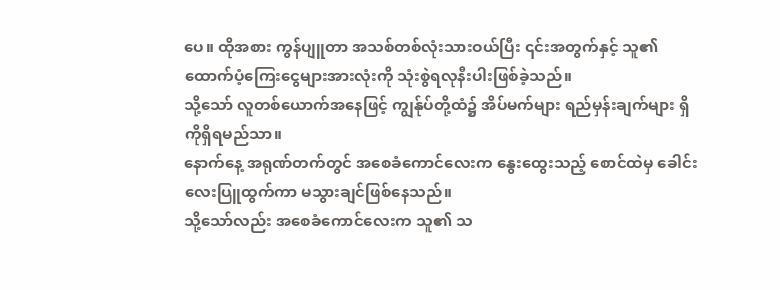ပေ။ ထိုအစား ကွန်ပျူတာ အသစ်တစ်လုံးသားဝယ်ပြီး ၎င်းအတွက်နှင့် သူ၏ ထောက်ပံ့ကြေးငွေများအားလုံးကို သုံးစွဲရလုနီးပါးဖြစ်ခဲ့သည်။
သို့သော် လူတစ်ယောက်အနေဖြင့် ကျွန်ုပ်တို့ထံ၌ အိပ်မက်များ ရည်မှန်းချက်များ ရှိကိုရှိရမည်သာ။
နောက်နေ့ အရုဏ်တက်တွင် အစေခံကောင်လေးက နွေးထွေးသည့် စောင်ထဲမှ ခေါင်းလေးပြူထွက်ကာ မသွားချင်ဖြစ်နေသည်။
သို့သော်လည်း အစေခံကောင်လေးက သူ၏ သ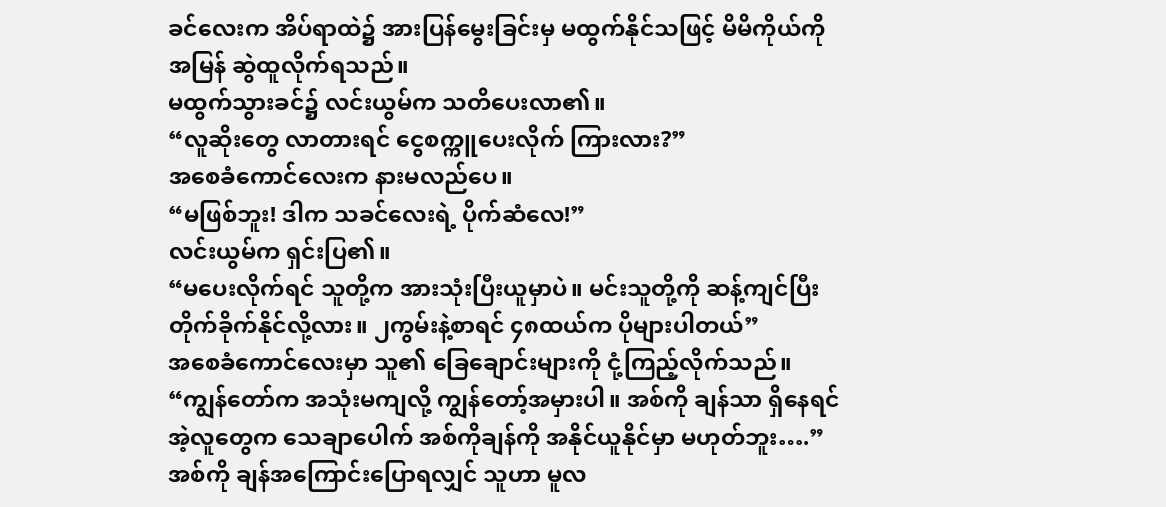ခင်လေးက အိပ်ရာထဲ၌ အားပြန်မွေးခြင်းမှ မထွက်နိုင်သဖြင့် မိမိကိုယ်ကို အမြန် ဆွဲထူလိုက်ရသည်။
မထွက်သွားခင်၌ လင်းယွမ်က သတိပေးလာ၏။
“လူဆိုးတွေ လာတားရင် ငွေစက္ကူပေးလိုက် ကြားလား?”
အစေခံကောင်လေးက နားမလည်ပေ။
“မဖြစ်ဘူး! ဒါက သခင်လေးရဲ့ ပိုက်ဆံလေ!”
လင်းယွမ်က ရှင်းပြ၏။
“မပေးလိုက်ရင် သူတို့က အားသုံးပြီးယူမှာပဲ။ မင်းသူတို့ကို ဆန့်ကျင်ပြီး တိုက်ခိုက်နိုင်လို့လား။ ၂ကွမ်းနဲ့စာရင် ၄၈ထယ်က ပိုများပါတယ်”
အစေခံကောင်လေးမှာ သူ၏ ခြေချောင်းများကို ငုံ့ကြည့်လိုက်သည်။
“ကျွန်တော်က အသုံးမကျလို့ ကျွန်တော့်အမှားပါ။ အစ်ကို ချန်သာ ရှိနေရင် အဲ့လူတွေက သေချာပေါက် အစ်ကိုချန်ကို အနိုင်ယူနိုင်မှာ မဟုတ်ဘူး….”
အစ်ကို ချန်အကြောင်းပြောရလျှင် သူဟာ မူလ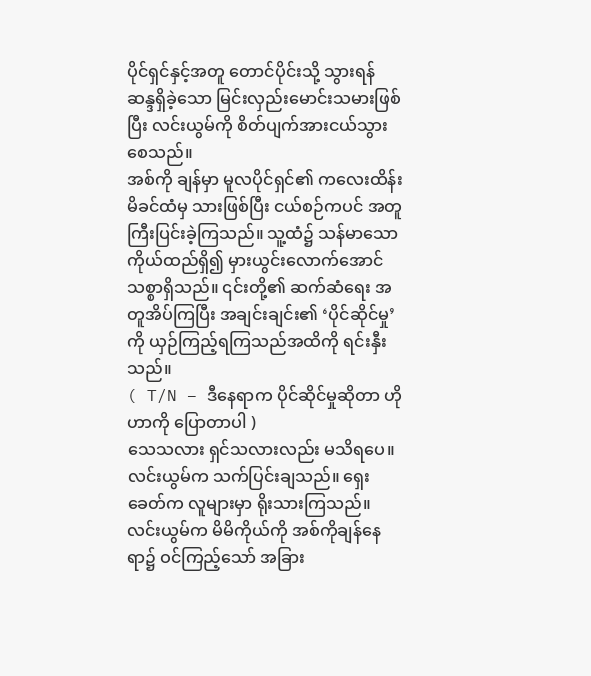ပိုင်ရှင်နှင့်အတူ တောင်ပိုင်းသို့ သွားရန် ဆန္ဒရှိခဲ့သော မြင်းလှည်းမောင်းသမားဖြစ်ပြီး လင်းယွမ်ကို စိတ်ပျက်အားငယ်သွားစေသည်။
အစ်ကို ချန်မှာ မူလပိုင်ရှင်၏ ကလေးထိန်းမိခင်ထံမှ သားဖြစ်ပြီး ငယ်စဉ်ကပင် အတူကြီးပြင်းခဲ့ကြသည်။ သူ့ထံ၌ သန်မာသော ကိုယ်ထည်ရှိ၍ မှားယွင်းလောက်အောင် သစ္စာရှိသည်။ ၎င်းတို့၏ ဆက်ဆံရေး အတူအိပ်ကြပြီး အချင်းချင်း၏ ‘ပိုင်ဆိုင်မှု’ကို ယှဉ်ကြည့်ရကြသည်အထိကို ရင်းနှီးသည်။
( T/N – ဒီနေရာက ပိုင်ဆိုင်မှုဆိုတာ ဟိုဟာကို ပြောတာပါ )
သေသလား ရှင်သလားလည်း မသိရပေ။
လင်းယွမ်က သက်ပြင်းချသည်။ ရှေးခေတ်က လူများမှာ ရိုးသားကြသည်။ လင်းယွမ်က မိမိကိုယ်ကို အစ်ကိုချန်နေရာ၌ ဝင်ကြည့်သော် အခြား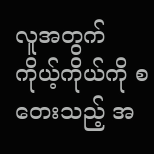လူအတွက် ကိုယ့်ကိုယ်ကို စတေးသည့် အ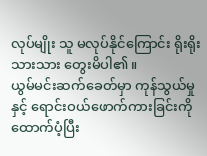လုပ်မျိုး သူ မလုပ်နိုင်ကြောင်း ရိုးရိုးသားသား တွေးမိပါ၏။
ယွမ်မင်းဆက်ခေတ်မှာ ကုန်သွယ်မှုနှင့် ရောင်းဝယ်ဖောက်ကားခြင်းကို ထောက်ပံ့ပြီး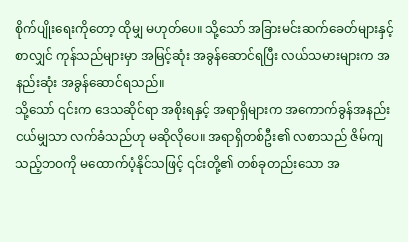စိုက်ပျိုးရေးကိုတော့ ထိုမျှ မဟုတ်ပေ။ သို့သော် အခြားမင်းဆက်ခေတ်များနှင့် စာလျှင် ကုန်သည်များမှာ အမြင့်ဆုံး အခွန်ဆောင်ရပြီး လယ်သမားများက အနည်းဆုံး အခွန်ဆောင်ရသည်။
သို့သော် ၎င်းက ဒေသဆိုင်ရာ အစိုးရနှင့် အရာရှိများက အကောက်ခွန်အနည်းငယ်မျှသာ လက်ခံသည်ဟု မဆိုလိုပေ။ အရာရှိတစ်ဦး၏ လစာသည် ဇိမ်ကျသည့်ဘဝကို မထောက်ပံ့နိုင်သဖြင့် ၎င်းတို့၏ တစ်ခုတည်းသော အ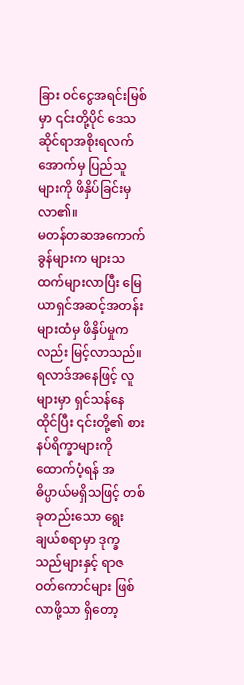ခြား ဝင်ငွေအရင်းမြစ်မှာ ၎င်းတို့ပိုင် ဒေသဆိုင်ရာအစိုးရလက်အောက်မှ ပြည်သူများကို ဖိနှိပ်ခြင်းမှလာ၏။
မတန်တဆအကောက်ခွန်များက များသထက်များလာပြီး မြေယာရှင်အဆင့်အတန်းများထံမှ ဖိနှိပ်မှုကလည်း မြင့်လာသည်။ ရလာဒ်အနေဖြင့် လူများမှာ ရှင်သန်နေထိုင်ပြီး ၎င်းတို့၏ စားနပ်ရိက္ခာများကို ထောက်ပံ့ရန် အဓိပ္ပာယ်မရှိသဖြင့် တစ်ခုတည်းသော ရွေးချယ်စရာမှာ ဒုက္ခသည်များနှင့် ရာဇဝတ်ကောင်များ ဖြစ်လာဖို့သာ ရှိတော့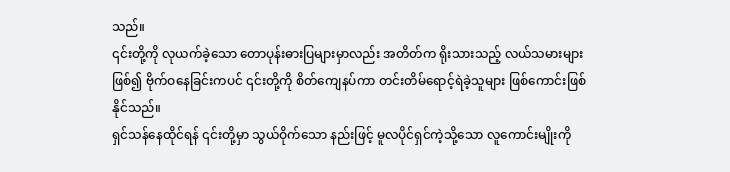သည်။
၎င်းတို့ကို လုယက်ခဲ့သော တောပုန်းဓားပြများမှာလည်း အတိတ်က ရိုးသားသည့် လယ်သမားများဖြစ်၍ ဗိုက်ဝနေခြင်းကပင် ၎င်းတို့ကို စိတ်ကျေနပ်ကာ တင်းတိမ်ရောင့်ရဲခဲ့သူများ ဖြစ်ကောင်းဖြစ်နိုင်သည်။
ရှင်သန်နေထိုင်ရန် ၎င်းတို့မှာ သွယ်ဝိုက်သော နည်းဖြင့် မူလပိုင်ရှင်ကဲ့သို့သော လူကောင်းမျိုးကို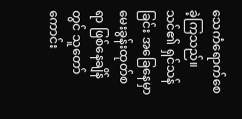သေကံရောက်စေခဲ့ကြသည်။
သင်၏ ရှင်သန်ခြင်း အခြေနေမှာ မေးခွန်းထုတ်စရာ ဖြစ်နေချိန်တွင် သူတော်ကောင်း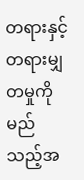တရားနှင့် တရားမျှတမှုကို မည်သည့်အ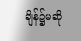ချိန်၌မဆို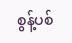စွန့်ပစ်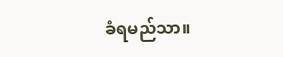ခံရမည်သာ။